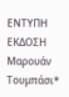ΕΝΤΥΠΗ ΕΚΔΟΣΗ Μαρουάν Τουμπάσι*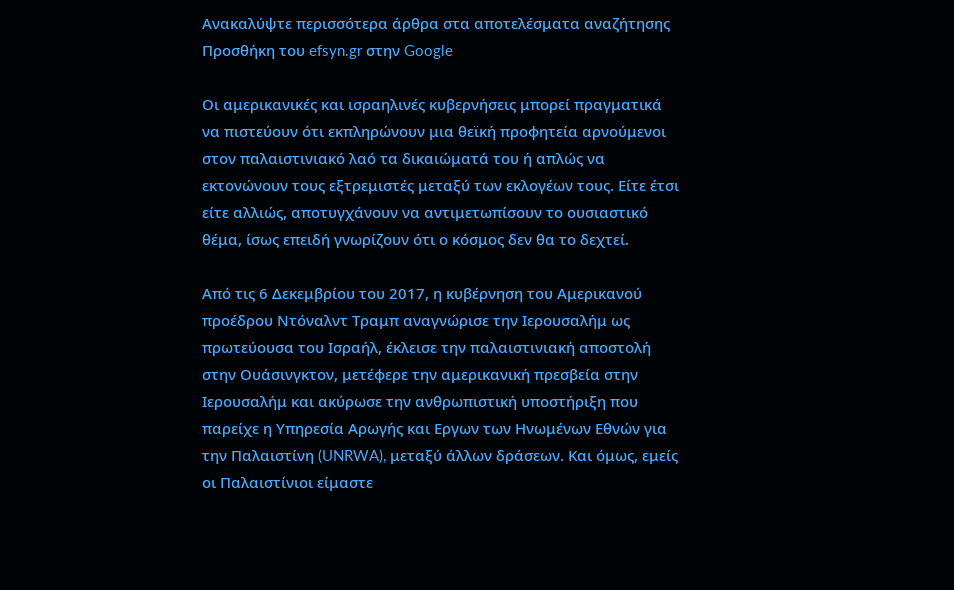Ανακαλύψτε περισσότερα άρθρα στα αποτελέσματα αναζήτησης
Προσθήκη του efsyn.gr στην Google

Οι αμερικανικές και ισραηλινές κυβερνήσεις μπορεί πραγματικά να πιστεύουν ότι εκπληρώνουν μια θεϊκή προφητεία αρνούμενοι στον παλαιστινιακό λαό τα δικαιώματά του ή απλώς να εκτονώνουν τους εξτρεμιστές μεταξύ των εκλογέων τους. Είτε έτσι είτε αλλιώς, αποτυγχάνουν να αντιμετωπίσουν το ουσιαστικό θέμα, ίσως επειδή γνωρίζουν ότι ο κόσμος δεν θα το δεχτεί.

Από τις 6 Δεκεμβρίου του 2017, η κυβέρνηση του Αμερικανού προέδρου Ντόναλντ Τραμπ αναγνώρισε την Ιερουσαλήμ ως πρωτεύουσα του Ισραήλ, έκλεισε την παλαιστινιακή αποστολή στην Ουάσινγκτον, μετέφερε την αμερικανική πρεσβεία στην Ιερουσαλήμ και ακύρωσε την ανθρωπιστική υποστήριξη που παρείχε η Υπηρεσία Αρωγής και Εργων των Ηνωμένων Εθνών για την Παλαιστίνη (UNRWA), μεταξύ άλλων δράσεων. Και όμως, εμείς οι Παλαιστίνιοι είμαστε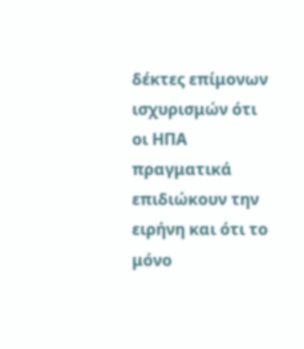δέκτες επίμονων ισχυρισμών ότι οι ΗΠΑ πραγματικά επιδιώκουν την ειρήνη και ότι το μόνο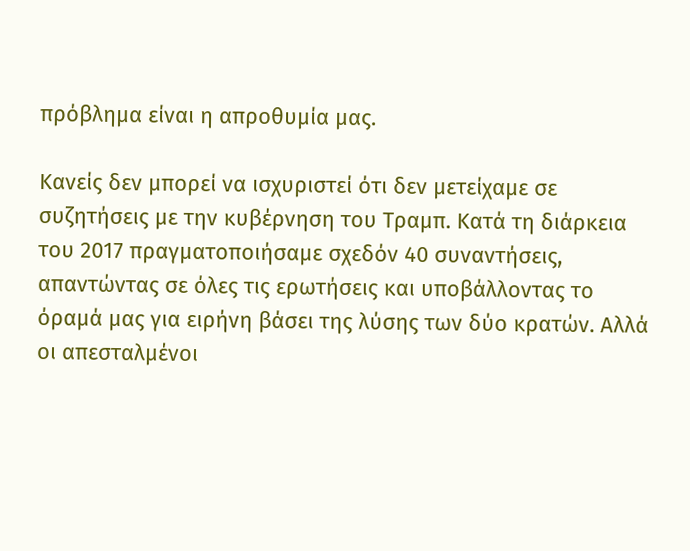πρόβλημα είναι η απροθυμία μας.

Κανείς δεν μπορεί να ισχυριστεί ότι δεν μετείχαμε σε συζητήσεις με την κυβέρνηση του Τραμπ. Κατά τη διάρκεια του 2017 πραγματοποιήσαμε σχεδόν 40 συναντήσεις, απαντώντας σε όλες τις ερωτήσεις και υποβάλλοντας το όραμά μας για ειρήνη βάσει της λύσης των δύο κρατών. Αλλά οι απεσταλμένοι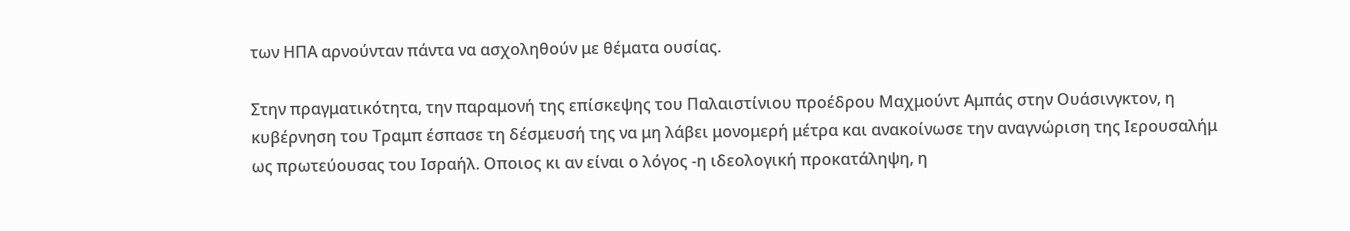των ΗΠΑ αρνούνταν πάντα να ασχοληθούν με θέματα ουσίας.

Στην πραγματικότητα, την παραμονή της επίσκεψης του Παλαιστίνιου προέδρου Μαχμούντ Αμπάς στην Ουάσινγκτον, η κυβέρνηση του Τραμπ έσπασε τη δέσμευσή της να μη λάβει μονομερή μέτρα και ανακοίνωσε την αναγνώριση της Ιερουσαλήμ ως πρωτεύουσας του Ισραήλ. Οποιος κι αν είναι ο λόγος -η ιδεολογική προκατάληψη, η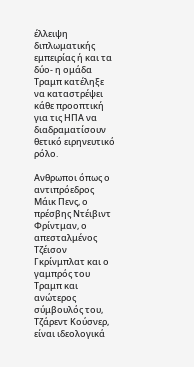έλλειψη διπλωματικής εμπειρίας ή και τα δύο- η ομάδα Τραμπ κατέληξε να καταστρέψει κάθε προοπτική για τις ΗΠΑ να διαδραματίσουν θετικό ειρηνευτικό ρόλο.

Ανθρωποι όπως ο αντιπρόεδρος Μάικ Πενς, ο πρέσβης Ντέιβιντ Φρίντμαν, ο απεσταλμένος Τζέισον Γκρίνμπλατ και ο γαμπρός του Τραμπ και ανώτερος σύμβουλός του, Τζάρεντ Κούσνερ, είναι ιδεολογικά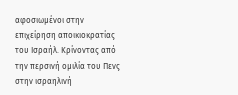αφοσιωμένοι στην επιχείρηση αποικιοκρατίας του Ισραήλ. Κρίνοντας από την περσινή ομιλία του Πενς στην ισραηλινή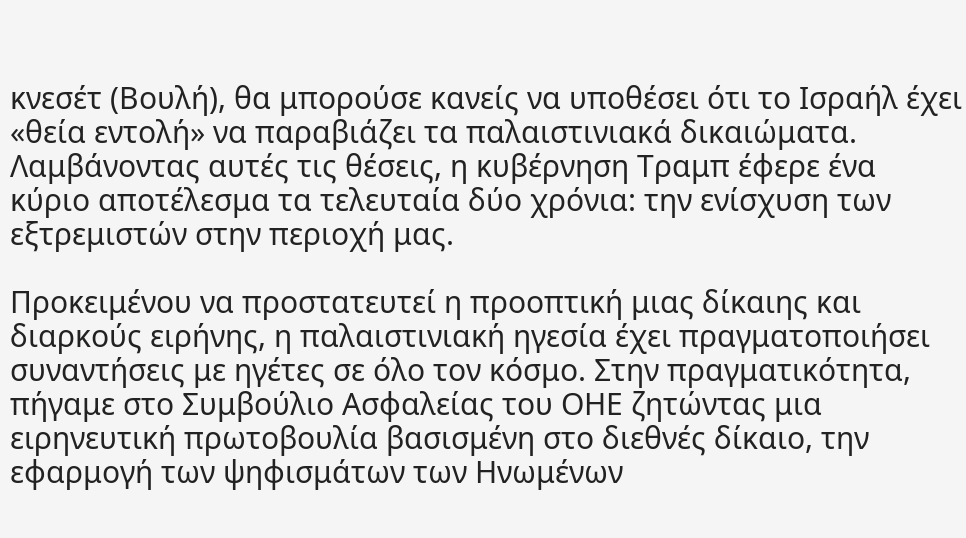κνεσέτ (Βουλή), θα μπορούσε κανείς να υποθέσει ότι το Ισραήλ έχει «θεία εντολή» να παραβιάζει τα παλαιστινιακά δικαιώματα. Λαμβάνοντας αυτές τις θέσεις, η κυβέρνηση Τραμπ έφερε ένα κύριο αποτέλεσμα τα τελευταία δύο χρόνια: την ενίσχυση των εξτρεμιστών στην περιοχή μας.

Προκειμένου να προστατευτεί η προοπτική μιας δίκαιης και διαρκούς ειρήνης, η παλαιστινιακή ηγεσία έχει πραγματοποιήσει συναντήσεις με ηγέτες σε όλο τον κόσμο. Στην πραγματικότητα, πήγαμε στο Συμβούλιο Ασφαλείας του ΟΗΕ ζητώντας μια ειρηνευτική πρωτοβουλία βασισμένη στο διεθνές δίκαιο, την εφαρμογή των ψηφισμάτων των Ηνωμένων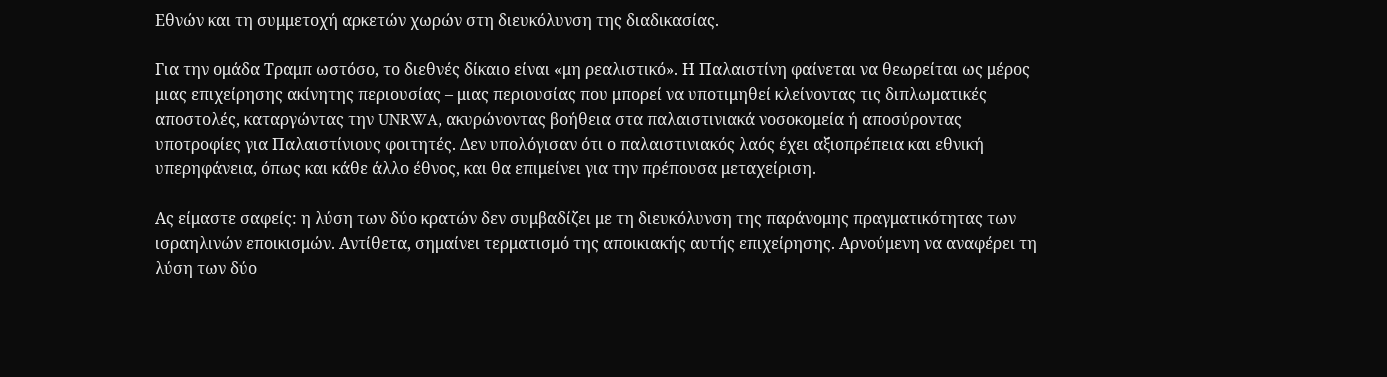Εθνών και τη συμμετοχή αρκετών χωρών στη διευκόλυνση της διαδικασίας.

Για την ομάδα Τραμπ ωστόσο, το διεθνές δίκαιο είναι «μη ρεαλιστικό». Η Παλαιστίνη φαίνεται να θεωρείται ως μέρος μιας επιχείρησης ακίνητης περιουσίας – μιας περιουσίας που μπορεί να υποτιμηθεί κλείνοντας τις διπλωματικές αποστολές, καταργώντας την UNRWA, ακυρώνοντας βοήθεια στα παλαιστινιακά νοσοκομεία ή αποσύροντας υποτροφίες για Παλαιστίνιους φοιτητές. Δεν υπολόγισαν ότι ο παλαιστινιακός λαός έχει αξιοπρέπεια και εθνική υπερηφάνεια, όπως και κάθε άλλο έθνος, και θα επιμείνει για την πρέπουσα μεταχείριση.

Ας είμαστε σαφείς: η λύση των δύο κρατών δεν συμβαδίζει με τη διευκόλυνση της παράνομης πραγματικότητας των ισραηλινών εποικισμών. Αντίθετα, σημαίνει τερματισμό της αποικιακής αυτής επιχείρησης. Αρνούμενη να αναφέρει τη λύση των δύο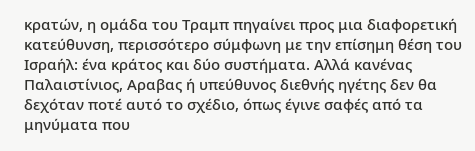κρατών, η ομάδα του Τραμπ πηγαίνει προς μια διαφορετική κατεύθυνση, περισσότερο σύμφωνη με την επίσημη θέση του Ισραήλ: ένα κράτος και δύο συστήματα. Αλλά κανένας Παλαιστίνιος, Αραβας ή υπεύθυνος διεθνής ηγέτης δεν θα δεχόταν ποτέ αυτό το σχέδιο, όπως έγινε σαφές από τα μηνύματα που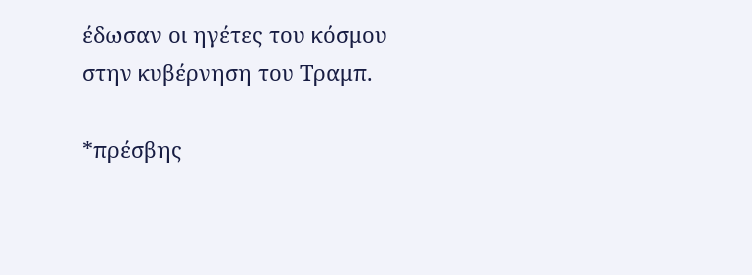έδωσαν οι ηγέτες του κόσμου στην κυβέρνηση του Τραμπ.

*πρέσβης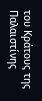του Κράτους της Παλαιστίνης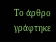Το άρθρο γράφτηκε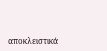αποκλειστικά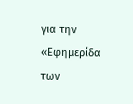για την «Εφημερίδα των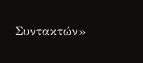Συντακτών»